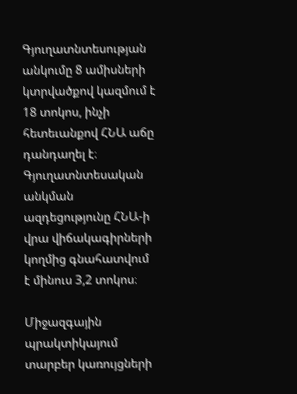Գյուղատնտեսության անկումը 8 ամիսների կտրվածքով կազմում է 18 տոկոս, ինչի հետեւանքով ՀՆԱ աճը դանդաղել է։ Գյուղատնտեսական անկման ազդեցությունը ՀՆԱ-ի վրա վիճակագիրների կողմից գնահատվում է մինուս 3,2 տոկոս։

Միջազգային պրակտիկայում տարբեր կառույցների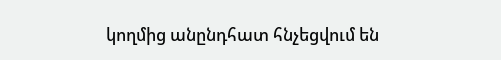կողմից անընդհատ հնչեցվում են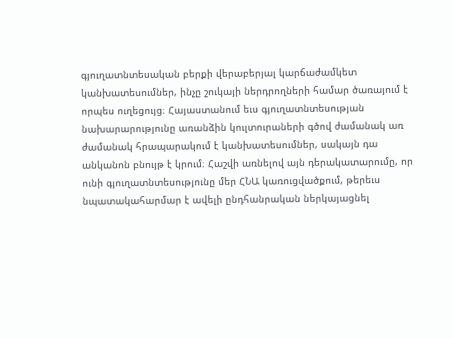գյուղատնտեսական բերքի վերաբերյալ կարճաժամկետ կանխատեսումներ, ինչը շուկայի ներդրողների համար ծառայում է որպես ուղեցույց։ Հայաստանում եւս գյուղատնտեսության նախարարությունը առանձին կուլտուրաների գծով ժամանակ առ ժամանակ հրապարակում է կանխատեսումներ, սակայն դա անկանոն բնույթ է կրում։ Հաշվի առնելով այն դերակատարումը, որ ունի գյուղատնտեսությունը մեր ՀՆԱ կառուցվածքում, թերեւս նպատակահարմար է ավելի ընդհանրական ներկայացնել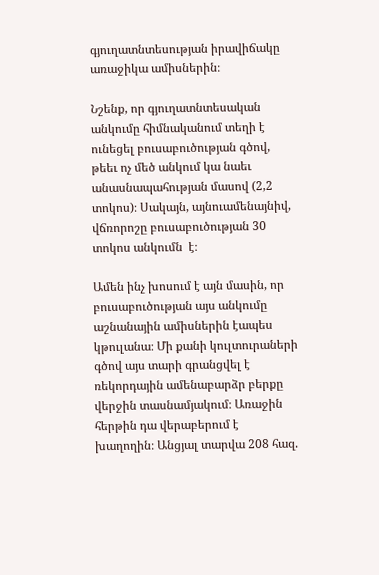գյուղատնտեսության իրավիճակը առաջիկա ամիսներին։

Նշենք, որ գյուղատնտեսական անկումը հիմնականում տեղի է ունեցել բուսաբուծության գծով, թեեւ ոչ մեծ անկում կա նաեւ անասնապահության մասով (2,2 տոկոս)։ Սակայն, այնուամենայնիվ, վճռորոշը բուսաբուծության 30 տոկոս անկումն  է։

Ամեն ինչ խոսում է այն մասին, որ բուսաբուծության այս անկումը աշնանային ամիսներին էապես կթուլանա։ Մի քանի կուլտուրաների գծով այս տարի գրանցվել է ռեկորդային ամենաբարձր բերքը վերջին տասնամյակում։ Առաջին հերթին դա վերաբերում է խաղողին։ Անցյալ տարվա 208 հազ.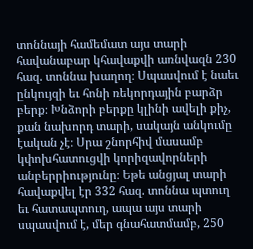տոննայի համեմատ այս տարի հավանաբար կհավաքվի առնվազն 230 հազ. տոննա խաղող։ Սպասվում է նաեւ ընկույզի եւ հոնի ռեկորդային բարձր բերք։ Խնձորի բերքը կլինի ավելի քիչ, քան նախորդ տարի, սակայն անկումը էական չէ։ Սրա շնորհիվ մասամբ կփոխհատուցվի կորիզավորների անբերրիությունը։ Եթե անցյալ տարի հավաքվել էր 332 հազ. տոննա պտուղ եւ հատապտուղ, ապա այս տարի սպասվում է, մեր գնահատմամբ, 250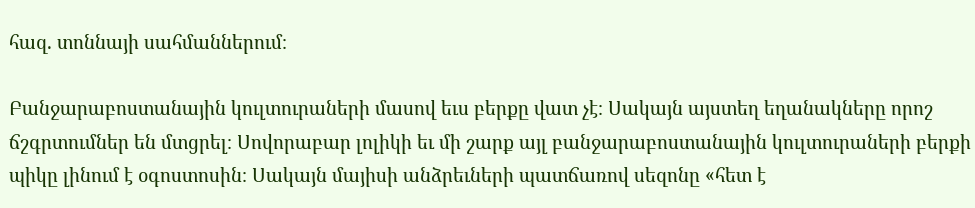հազ. տոննայի սահմաններում։

Բանջարաբոստանային կուլտուրաների մասով եւս բերքը վատ չէ։ Սակայն այստեղ եղանակները որոշ ճշգրտումներ են մտցրել։ Սովորաբար լոլիկի եւ մի շարք այլ բանջարաբոստանային կուլտուրաների բերքի պիկը լինում է օգոստոսին։ Սակայն մայիսի անձրեւների պատճառով սեզոնը «հետ է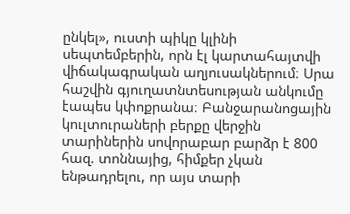ընկել», ուստի պիկը կլինի սեպտեմբերին, որն էլ կարտահայտվի վիճակագրական աղյուսակներում։ Սրա հաշվին գյուղատնտեսության անկումը էապես կփոքրանա։ Բանջարանոցային կուլտուրաների բերքը վերջին տարիներին սովորաբար բարձր է 800 հազ. տոննայից, հիմքեր չկան ենթադրելու, որ այս տարի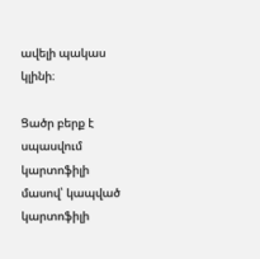ավելի պակաս կլինի։

Ցածր բերք է սպասվում կարտոֆիլի մասով՝ կապված կարտոֆիլի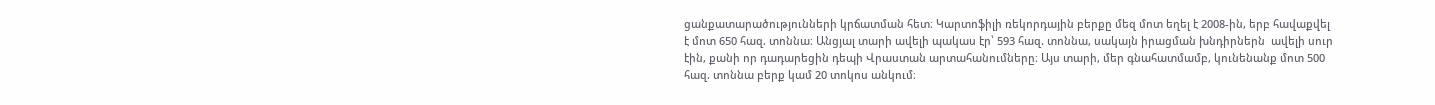ցանքատարածությունների կրճատման հետ։ Կարտոֆիլի ռեկորդային բերքը մեզ մոտ եղել է 2008-ին, երբ հավաքվել է մոտ 650 հազ. տոննա։ Անցյալ տարի ավելի պակաս էր՝ 593 հազ. տոննա, սակայն իրացման խնդիրներն  ավելի սուր էին, քանի որ դադարեցին դեպի Վրաստան արտահանումները։ Այս տարի, մեր գնահատմամբ, կունենանք մոտ 500 հազ. տոննա բերք կամ 20 տոկոս անկում։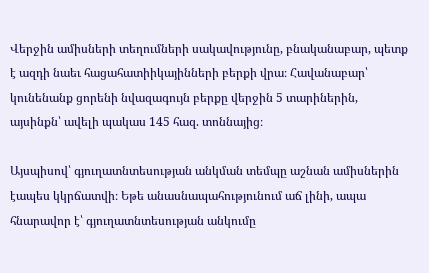Վերջին ամիսների տեղումների սակավությունը, բնականաբար, պետք է ազդի նաեւ հացահատիիկայինների բերքի վրա։ Հավանաբար՝ կունենանք ցորենի նվազագույն բերքը վերջին 5 տարիներին, այսինքն՝ ավելի պակաս 145 հազ. տոննայից։

Այսպիսով՝ գյուղատնտեսության անկման տեմպը աշնան ամիսներին էապես կկրճատվի։ Եթե անասնապահությունում աճ լինի, ապա հնարավոր է՝ գյուղատնտեսության անկումը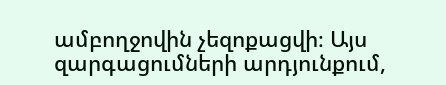ամբողջովին չեզոքացվի։ Այս զարգացումների արդյունքում,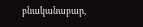բնականաբար,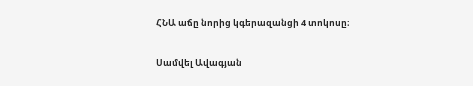ՀՆԱ աճը նորից կգերազանցի 4 տոկոսը։

Սամվել Ավագյան